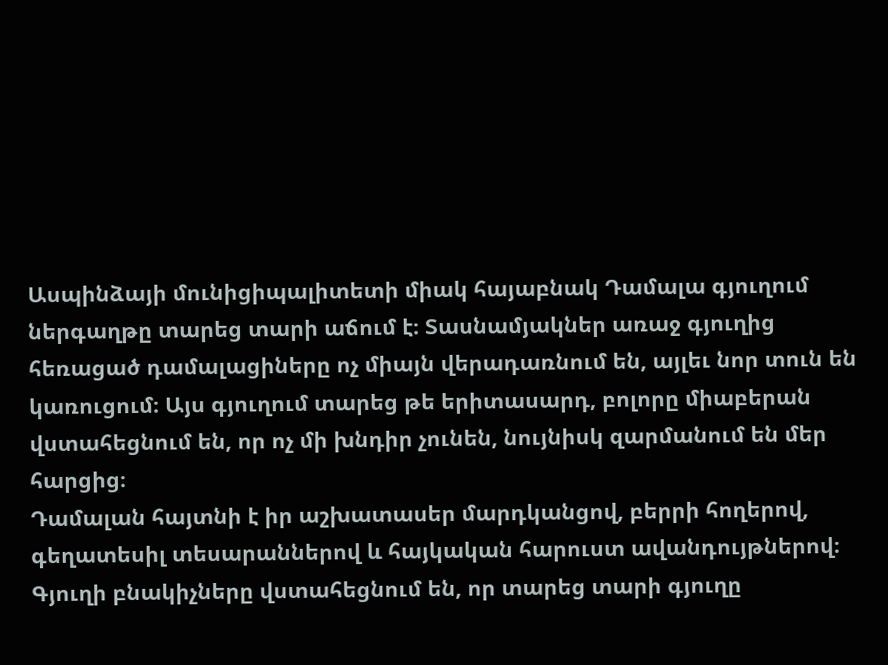Ասպինձայի մունիցիպալիտետի միակ հայաբնակ Դամալա գյուղում ներգաղթը տարեց տարի աճում է։ Տասնամյակներ առաջ գյուղից հեռացած դամալացիները ոչ միայն վերադառնում են, այլեւ նոր տուն են կառուցում։ Այս գյուղում տարեց թե երիտասարդ, բոլորը միաբերան վստահեցնում են, որ ոչ մի խնդիր չունեն, նույնիսկ զարմանում են մեր հարցից։
Դամալան հայտնի է իր աշխատասեր մարդկանցով, բերրի հողերով, գեղատեսիլ տեսարաններով և հայկական հարուստ ավանդույթներով։
Գյուղի բնակիչները վստահեցնում են, որ տարեց տարի գյուղը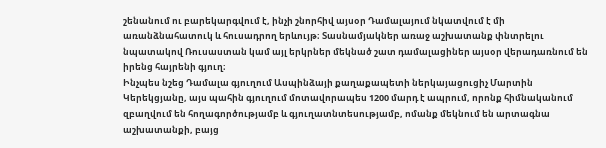շենանում ու բարեկարգվում է, ինչի շնորհիվ այսօր Դամալայում նկատվում է մի առանձնահատուկ և հուսադրող երևույթ։ Տասնամյակներ առաջ աշխատանք փնտրելու նպատակով Ռուսաստան կամ այլ երկրներ մեկնած շատ դամալացիներ այսօր վերադառնում են իրենց հայրենի գյուղ։
Ինչպես նշեց Դամալա գյուղում Ասպինձայի քաղաքապետի ներկայացուցիչ Մարտին Կերեկցյանը, այս պահին գյուղում մոտավորապես 1200 մարդ է ապրում, որոնք հիմնականում զբաղվում են հողագործությամբ և գյուղատնտեսությամբ, ոմանք մեկնում են արտագնա աշխատանքի, բայց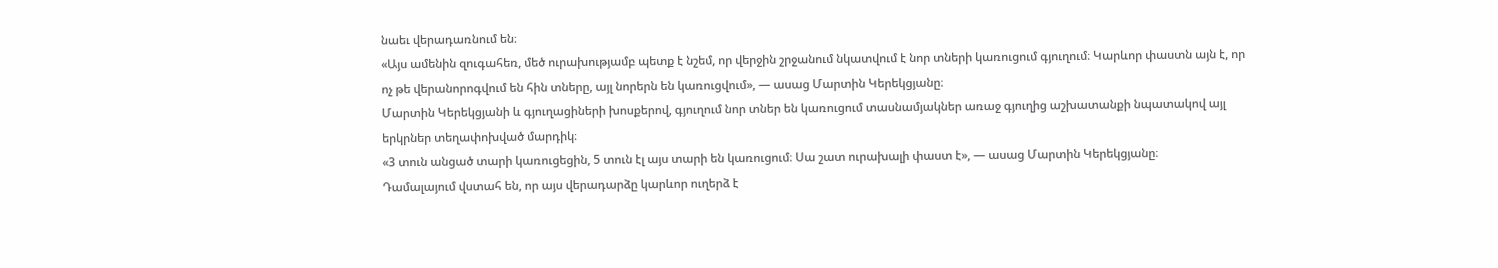նաեւ վերադառնում են։
«Այս ամենին զուգահեռ, մեծ ուրախությամբ պետք է նշեմ, որ վերջին շրջանում նկատվում է նոր տների կառուցում գյուղում։ Կարևոր փաստն այն է, որ ոչ թե վերանորոգվում են հին տները, այլ նորերն են կառուցվում», — ասաց Մարտին Կերեկցյանը։
Մարտին Կերեկցյանի և գյուղացիների խոսքերով, գյուղում նոր տներ են կառուցում տասնամյակներ առաջ գյուղից աշխատանքի նպատակով այլ երկրներ տեղափոխված մարդիկ։
«3 տուն անցած տարի կառուցեցին, 5 տուն էլ այս տարի են կառուցում։ Սա շատ ուրախալի փաստ է», — ասաց Մարտին Կերեկցյանը։
Դամալայում վստահ են, որ այս վերադարձը կարևոր ուղերձ է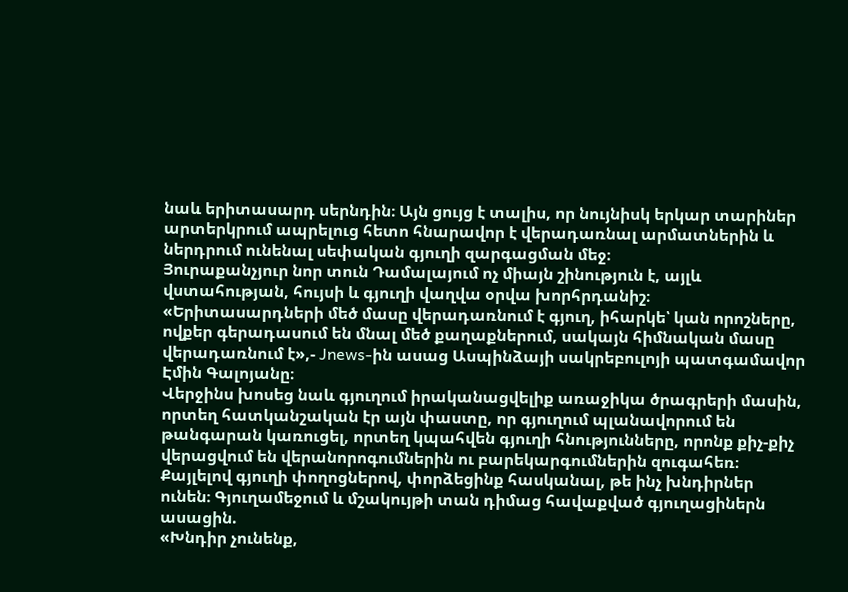նաև երիտասարդ սերնդին։ Այն ցույց է տալիս, որ նույնիսկ երկար տարիներ արտերկրում ապրելուց հետո հնարավոր է վերադառնալ արմատներին և ներդրում ունենալ սեփական գյուղի զարգացման մեջ։
Յուրաքանչյուր նոր տուն Դամալայում ոչ միայն շինություն է, այլև վստահության, հույսի և գյուղի վաղվա օրվա խորհրդանիշ։
«Երիտասարդների մեծ մասը վերադառնում է գյուղ, իհարկե՝ կան որոշները, ովքեր գերադասում են մնալ մեծ քաղաքներում, սակայն հիմնական մասը վերադառնում է»,- Jnews-ին ասաց Ասպինձայի սակրեբուլոյի պատգամավոր Էմին Գալոյանը։
Վերջինս խոսեց նաև գյուղում իրականացվելիք առաջիկա ծրագրերի մասին, որտեղ հատկանշական էր այն փաստը, որ գյուղում պլանավորում են թանգարան կառուցել, որտեղ կպահվեն գյուղի հնությունները, որոնք քիչ-քիչ վերացվում են վերանորոգումներին ու բարեկարգումներին զուգահեռ։
Քայլելով գյուղի փողոցներով, փորձեցինք հասկանալ, թե ինչ խնդիրներ ունեն։ Գյուղամեջում և մշակույթի տան դիմաց հավաքված գյուղացիներն ասացին.
«Խնդիր չունենք,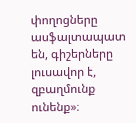փողոցները ասֆալտապատ են, գիշերները լուսավոր է, զբաղմունք ունենք»։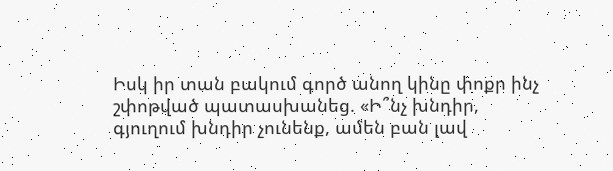Իսկ իր տան բակում գործ անող կինը փոքր ինչ շփոթված պատասխանեց. «Ի՞նչ խնդիր, գյուղում խնդիր չունենք, ամեն բան լավ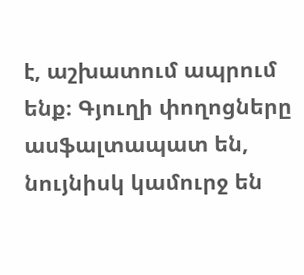է, աշխատում ապրում ենք։ Գյուղի փողոցները ասֆալտապատ են, նույնիսկ կամուրջ են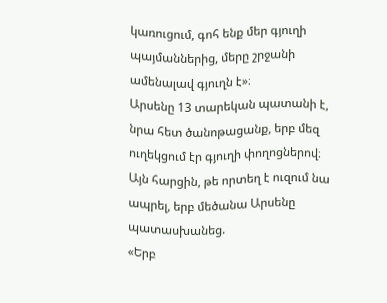կառուցում, գոհ ենք մեր գյուղի պայմաններից, մերը շրջանի ամենալավ գյուղն է»։
Արսենը 13 տարեկան պատանի է, նրա հետ ծանոթացանք, երբ մեզ ուղեկցում էր գյուղի փողոցներով։ Այն հարցին, թե որտեղ է ուզում նա ապրել, երբ մեծանա Արսենը պատասխանեց.
«Երբ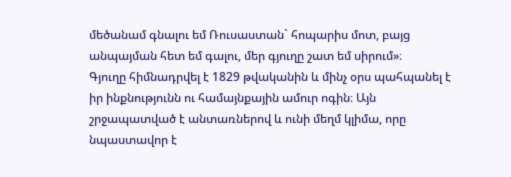մեծանամ գնալու եմ Ռուսաստան` հոպարիս մոտ, բայց անպայման հետ եմ գալու, մեր գյուղը շատ եմ սիրում»։
Գյուղը հիմնադրվել է 1829 թվականին և մինչ օրս պահպանել է իր ինքնությունն ու համայնքային ամուր ոգին։ Այն շրջապատված է անտառներով և ունի մեղմ կլիմա, որը նպաստավոր է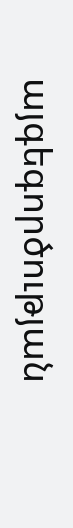այգեգործության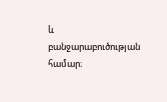և բանջարաբուծության համար։